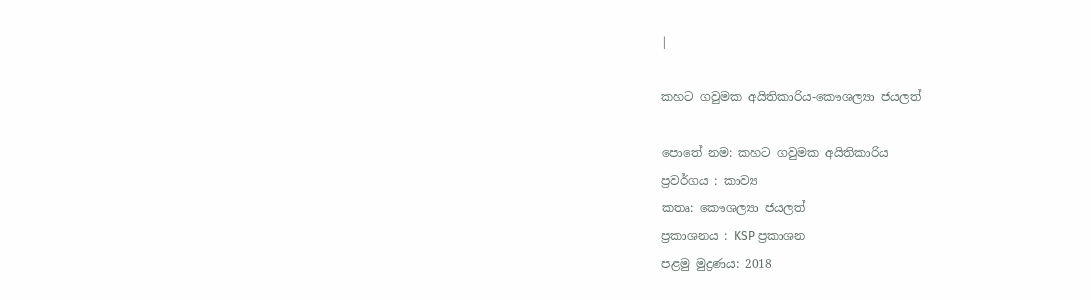|

කහට ගවුමක අයිතිකාරිය-කෞශල්‍යා ජයලත්

පොතේ නම: කහට ගවුමක අයිතිකාරිය
ප්‍රවර්ගය : කාව්‍ය
කතෘ: කෞශල්‍යා ජයලත්
ප්‍රකාශනය : KSP ප්‍රකාශන
පළමු මුද්‍රණය: 2018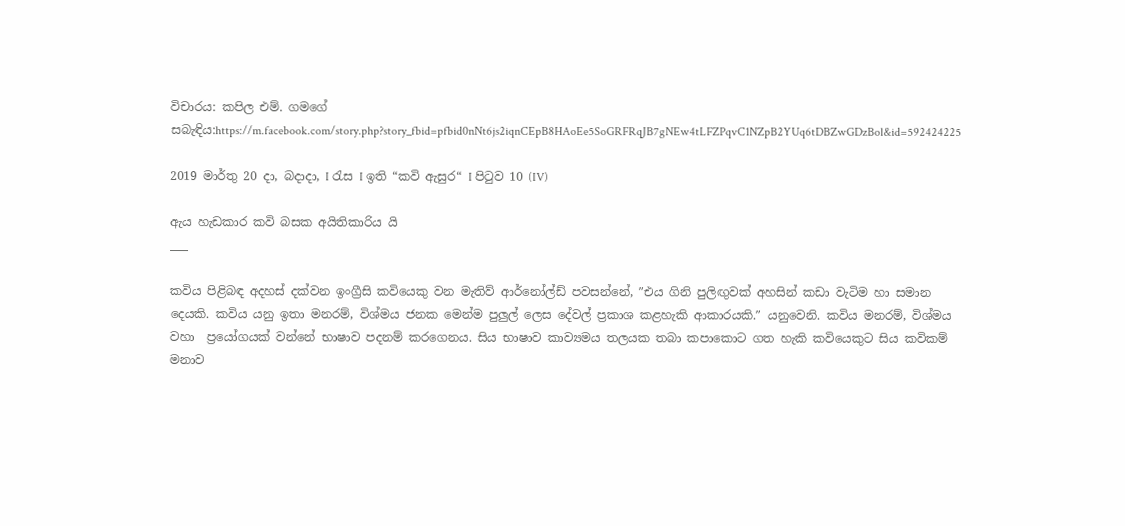විචාරය: කපිල එම්. ගමගේ
සබැඳිය:https://m.facebook.com/story.php?story_fbid=pfbid0nNt6js2iqnCEpB8HAoEe5SoGRFRqJB7gNEw4tLFZPqvC1NZpB2YUq6tDBZwGDzBol&id=592424225

2019 මාර්තු 20 දා, බදාදා, I රැස I ඉති “කවි ඇසුර“ I පිටුව 10 (IV)

ඇය හැඩකාර කවි බසක අයිතිකාරිය යි
___

කවිය පිළිබඳ අදහස් දක්වන ඉංග්‍රීසි කවියෙකු වන මැතිව් ආර්නෝල්ඩ් පවසන්නේ, ″එය ගිනි පුලිඟුවක් අහසින් කඩා වැටිම හා සමාන දෙයකි. කවිය යනු ඉතා මනරම්, විශ්මය ජනක මෙන්ම පුලුල් ලෙස දේවල් ප්‍රකාශ කළහැකි ආකාරයකි.″ යනුවෙනි. කවිය මනරම්, විශ්මය වහා  ප්‍රයෝගයක් වන්නේ භාෂාව පදනම් කරගෙනය. සිය භාෂාව කාව්‍යමය තලයක තබා කපාකොට ගත හැකි කවියෙකුට සිය කවිකම් මනාව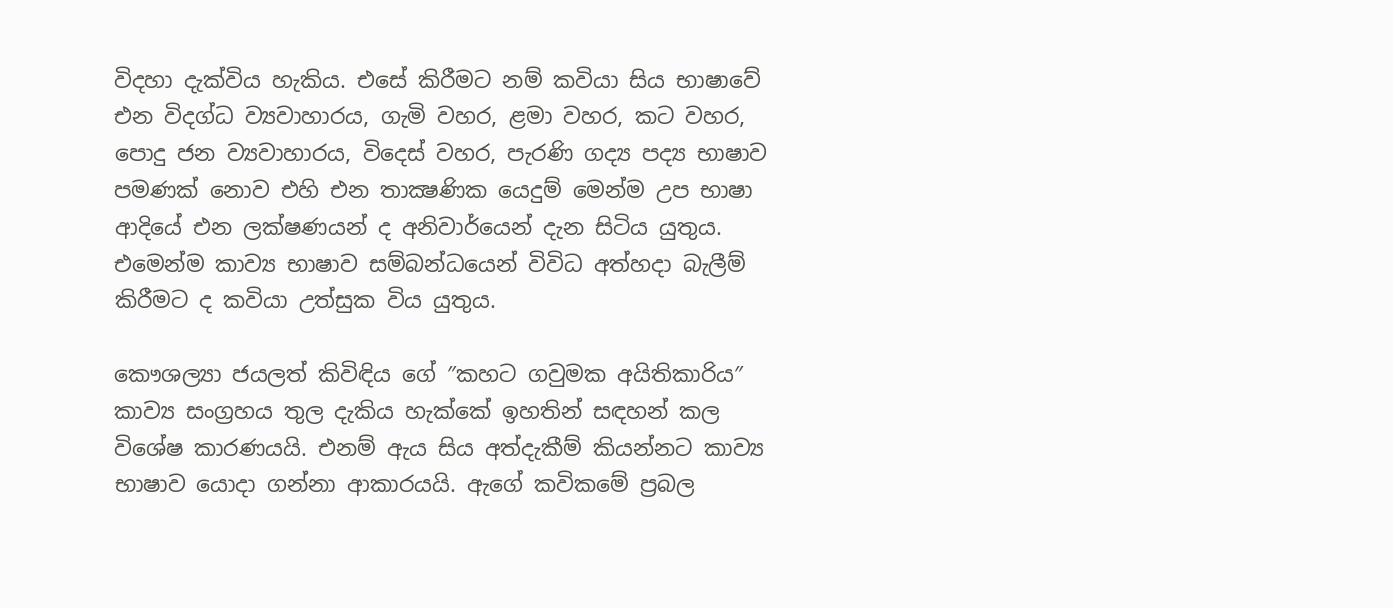විදහා දැක්විය හැකිය. එසේ කිරීමට නම් කවියා සිය භාෂාවේ එන විදග්ධ ව්‍යවාහාරය, ගැමි වහර, ළමා වහර, කට වහර, පොදු ජන ව්‍යවාහාරය, විදෙස් වහර, පැරණි ගද්‍ය පද්‍ය භාෂාව  පමණක් නොව එහි එන තාක්‍ෂණික යෙදුම් මෙන්ම උප භාෂා ආදියේ එන ලක්ෂණයන් ද අනිවාර්යෙන් දැන සිටිය යුතුය. එමෙන්ම කාව්‍ය භාෂාව සම්බන්ධයෙන් විවිධ අත්හදා බැලීම් කිරීමට ද කවියා උත්සුක විය යුතුය.

කෞශල්‍යා ජයලත් කිවිඳිය ගේ ″කහට ගවුමක අයිතිකාරිය″ කාව්‍ය සංග්‍රහය තුල දැකිය හැක්කේ ඉහතින් සඳහන් කල විශේෂ කාරණයයි. එනම් ඇය සිය අත්දැකීම් කියන්නට කාව්‍ය භාෂාව යොදා ගන්නා ආකාරයයි. ඇගේ කවිකමේ ප්‍රබල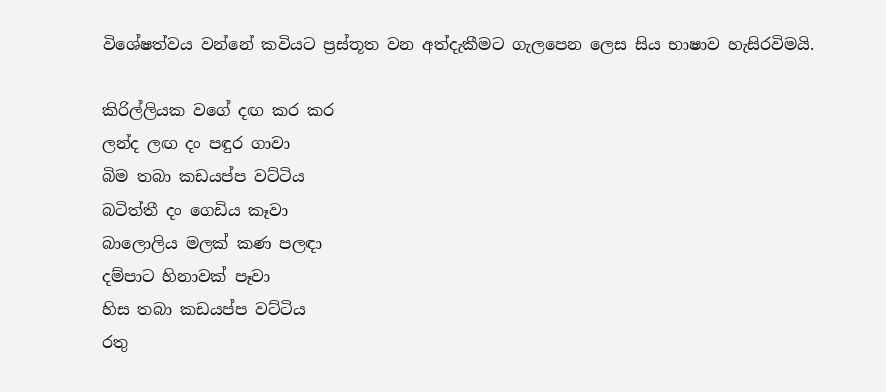විශේෂත්වය වන්නේ කවියට ප්‍රස්තූත වන අත්දැකීමට ගැලපෙන ලෙස සිය භාෂාව හැසිරවිමයි.

කිරිල්ලියක වගේ දඟ කර කර
ලන්ද ලඟ දං පඳුර ගාවා
බිම තබා කඩයප්ප වට්ටිය
බටිත්තී දං ගෙඩිය කෑවා
බාලොලිය මලක් කණ පලඳා
දම්පාට හිනාවක් පෑවා
හිස තබා කඩයප්ප වට්ටිය
රතු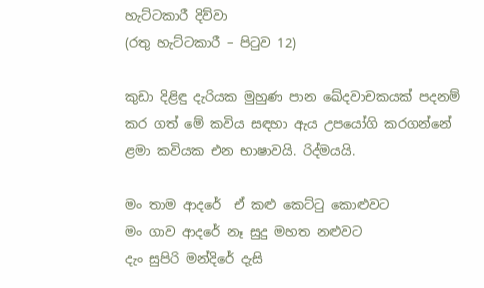හැට්ටකාරී දිව්වා
(රතු හැට්ටකාරී – පිටුව 12)

කුඩා දිළිඳු දැරියක මුහුණ පාන ඛේදවාචකයක් පදනම් කර ගත් මේ කවිය සඳහා ඇය උපයෝගි කරගන්නේ ළමා කවියක එන භාෂාවයි. රිද්මයයි.

මං තාම ආදරේ  ඒ කළු කෙට්ටු කොළුවට
මං ගාව ආදරේ නෑ සුදු මහත නළුවට
දැං සුපිරි මන්දිරේ දැසි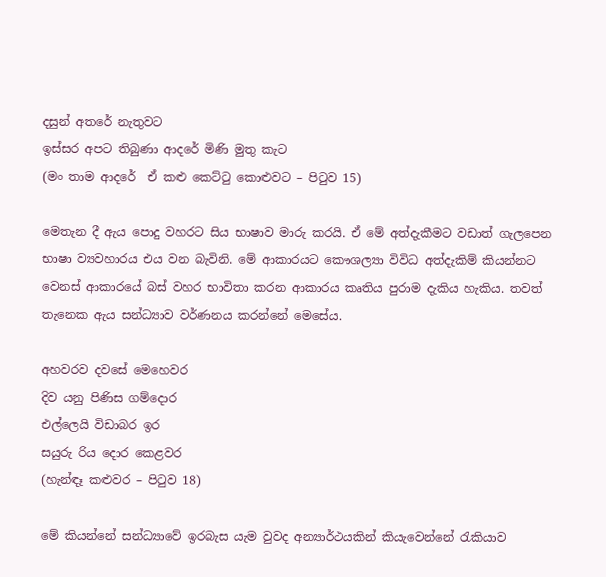දසුන් අතරේ නැතුවට
ඉස්සර අපට තිබුණා ආදරේ මිණි මුතු කැට
(මං තාම ආදරේ  ඒ කළු කෙට්ටු කොළුවට – පිටුව 15)

මෙතැන දී ඇය පොදු වහරට සිය භාෂාව මාරු කරයි. ඒ මේ අත්දැකීමට වඩාත් ගැලපෙන භාෂා ව්‍යවහාරය එය වන බැවිනි. මේ ආකාරයට කෞශල්‍යා විවිධ අත්දැකිම් කියන්නට වෙනස් ආකාරයේ බස් වහර භාවිතා කරන ආකාරය කෘතිය පුරාම දැකිය හැකිය. තවත් තැනෙක ඇය සන්ධ්‍යාව වර්ණනය කරන්නේ මෙසේය.

අහවරව දවසේ මෙහෙවර
දිව යනු පිණිස ගම්දොර
එල්ලෙයි විඩාබර ඉර
සයුරු රිය දොර කෙළවර
(හැන්ඳෑ කළුවර – පිටුව 18)

මේ කියන්නේ සන්ධ්‍යාවේ ඉරබැස යැම වුවද අන්‍යාර්ථයකින් කියැවෙන්නේ රැකියාව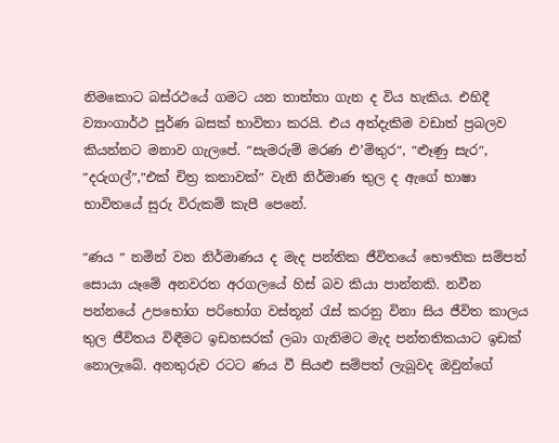නිමකොට බස්රථයේ ගමට යන තාත්තා ගැන ද විය හැකිය. එහිදී ව්‍යාංගාර්ථ පූර්ණ බසක් භාවිතා කරයි. එය අත්දැකිම වඩාත් ප්‍රබලව කියන්නට මනාව ගැලපේ. ″සැමරුම් මරණ එ’මිතුර″, ″ළූණු සැර″, ″දරුගල්″,″එක් චිත්‍ර කතාවක්″ වැනි නිර්මාණ තුල ද ඇගේ භාෂා භාවිතයේ සුරු විරුකම් කැපී පෙනේ.

″ණය ″ නමින් වන නිර්මාණය ද මැද පන්තික ජීවිතයේ භෞතික සම්පත් සොයා යෑමේ අනවරත අරගලයේ හිස් බව කියා පාන්නකි. නවීන පන්නයේ උපභෝග පරිභෝග වස්තූන් රැස් කරනු විනා සිය ජීවිත කාලය තුල ජීවිතය විඳීමට ඉඩහසරක් ලබා ගැනිමට මැද පන්තතිකයාට ඉඩක් නොලැබේ. අනතුරුව රටට ණය වී සියළු සම්පත් ලැබූවද ඔවුන්ගේ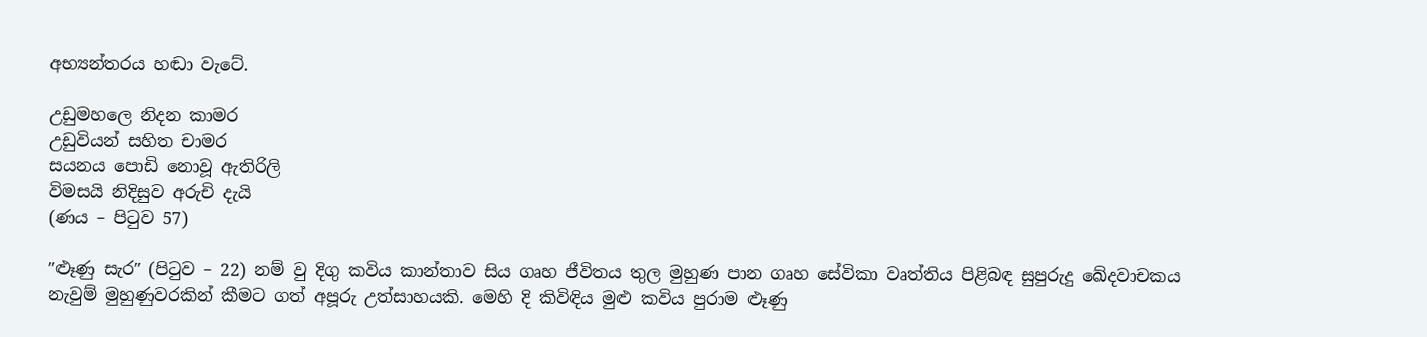අභ්‍යන්තරය හඬා වැටේ.

උඩුමහලෙ නිදන කාමර
උඩුවියන් සහිත චාමර
සයනය පොඩි නොවූ ඇතිරිලි
විමසයි නිදිසුව අරුචි දැයි
(ණය – පිටුව 57)

″ළූණු සැර″ (පිටුව – 22) නම් වු දිගු කවිය කාන්තාව සිය ගෘහ ජීවිතය තුල මුහුණ පාන ගෘහ සේවිකා වෘත්තිය පිළිබඳ සුපුරුදු ඛේදවාචකය නැවුම් මුහුණුවරකින් කීමට ගත් අපූරු උත්සාහයකි. මෙහි දි කිවිඳිය මුළු කවිය පුරාම ළූණු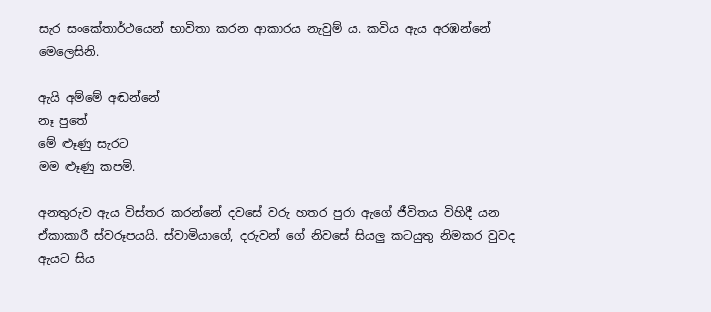සැර සංකේතාර්ථයෙන් භාවිතා කරන ආකාරය නැවුම් ය. කවිය ඇය අරඹන්නේ මෙලෙසිනි.

ඇයි අම්මේ අඬන්නේ
නෑ පුතේ
මේ ළූණු සැරට
මම ළූණු කපමි.

අනතුරුව ඇය විස්තර කරන්නේ දවසේ වරු හතර පුරා ඇගේ ජීවිතය විහිදී යන ඒකාකාරී ස්වරූපයයි. ස්වාමියාගේ, දරුවන් ගේ නිවසේ සියලු කටයුතු නිමකර වුවද ඇයට සිය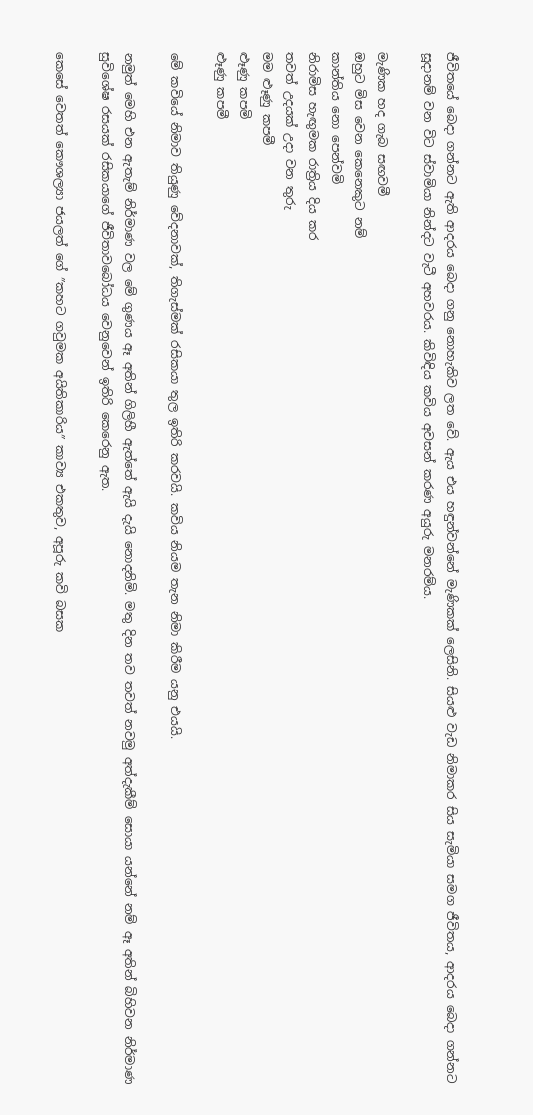ජීවිතයේ බෙදා ගන්නට ඇති ආදරය බෙදා ගනු නොහැකිව ලත වේ. ඇය එය හඳුන්වන්නේ මැණිකක් ලෙසිනි. සියළු වැඩ නිමාකර සිය සැමියා සමග ජීවිතය, ආදරය බෙදා ගන්නට සූදානම් වන විට ස්වාමියා නින්දට වැටී අහවරය. කිවිඳිය කවිය අවසන් කරණ අයුරු මනරම්ය.

මැණික හද ගැබ සඟවමී
ඔහුට මිස වෙන කෙනෙකුට නම්
කාන්තිය නො පෙන්වමි
නිරාමිස හැඟුමක රාත්‍රිය දිය කර
තවත් උදයක් උදා වන තුරු
මම ළූණු කපමී
ළූණු කපමි
ළූණු කපමී

මේ කවියේ නිමාව තියුණු වේදනාවක්, තිගැස්මක් රසිකයා තුල ඉතිරි කරවයි. කවිය නියම තැන නිමා කිරීම යනු එයයි.

නමුත් මෙහි එන ඇතැම් නිර්මාණ වල මේ ගුණය ඈ අතින් ගිලිහී ඇත්තේ ඇයි දැයි නොදනිමි. මතු දින තව තවත් නවමු අත්දැකීම් සොයා යන්නේ නම් ඈ අතින් බිහිවන නිර්මාණ සුවිශේෂ රසයක් රසිකයාගේ ජීවිතාවබෝධය වෙනුවෙන් ඉතිරි කෙරෙනු ඇත.

කෙසේ වෙතත් කෞශල්‍යා ජයලත් ගේ ″කහට ගවුමක අයිතිකාරිය″ කාව්‍ය එකතුව, අපූරු කවි බසක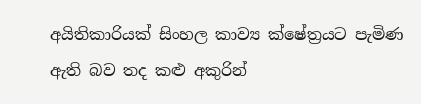අයිතිකාරියක් සිංහල කාව්‍ය ක්ෂේත්‍රයට පැමිණ ඇති බව තද කළු අකුරින්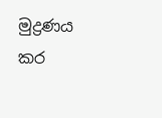මුද්‍රණය කර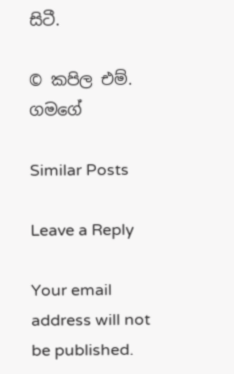සිටී.

© කපිල එම්. ගමගේ

Similar Posts

Leave a Reply

Your email address will not be published.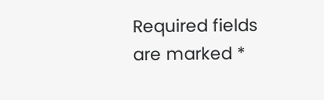Required fields are marked *